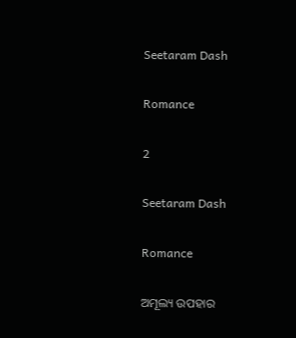Seetaram Dash

Romance

2

Seetaram Dash

Romance

ଅମୂଲ୍ୟ ଉପହାର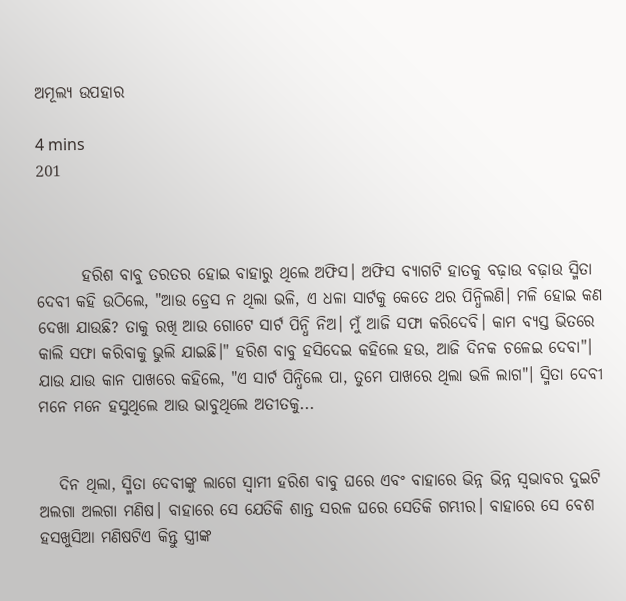ଅମୂଲ୍ୟ ଉପହାର

4 mins
201



       ହରିଶ ବାବୁ ତରତର ହୋଇ ବାହାରୁ ଥିଲେ ଅଫିସ। ଅଫିସ ବ୍ୟାଗଟି ହାତକୁ ବଢ଼ାଉ ବଢ଼ାଉ ସ୍ମିତା ଦେବୀ କହି ଉଠିଲେ, "ଆଉ ଡ୍ରେସ ନ ଥିଲା ଭଳି, ଏ ଧଳା ସାର୍ଟକୁ କେତେ ଥର ପିନ୍ଧିଲଣି। ମଳି ହୋଇ କଣ ଦେଖା ଯାଉଛି? ତାକୁ ରଖି ଆଉ ଗୋଟେ ସାର୍ଟ ପିନ୍ଧି ନିଅ। ମୁଁ ଆଜି ସଫା କରିଦେବି। କାମ ବ୍ୟସ୍ତ ଭିତରେ କାଲି ସଫା କରିବାକୁ ଭୁଲି ଯାଇଛି।" ହରିଶ ବାବୁ ହସିଦେଇ କହିଲେ ହଉ, ଆଜି ଦିନକ ଚଳେଇ ଦେବା"। ଯାଉ ଯାଉ କାନ ପାଖରେ କହିଲେ, "ଏ ସାର୍ଟ ପିନ୍ଧିଲେ ପା, ତୁମେ ପାଖରେ ଥିଲା ଭଳି ଲାଗ"। ସ୍ମିତା ଦେବୀ ମନେ ମନେ ହସୁଥିଲେ ଆଉ ଭାବୁଥିଲେ ଅତୀତକୁ...


   ଦିନ ଥିଲା, ସ୍ମିତା ଦେବୀଙ୍କୁ ଲାଗେ ସ୍ୱାମୀ ହରିଶ ବାବୁ ଘରେ ଏବଂ ବାହାରେ ଭିନ୍ନ ଭିନ୍ନ ସ୍ୱଭାବର ଦୁଇଟି ଅଲଗା ଅଲଗା ମଣିଷ। ବାହାରେ ସେ ଯେତିକି ଶାନ୍ତ ସରଳ ଘରେ ସେତିକି ଗମ୍ଭୀର। ବାହାରେ ସେ ବେଶ ହସଖୁସିଆ ମଣିଷଟିଏ କିନ୍ତୁ ସ୍ତ୍ରୀଙ୍କ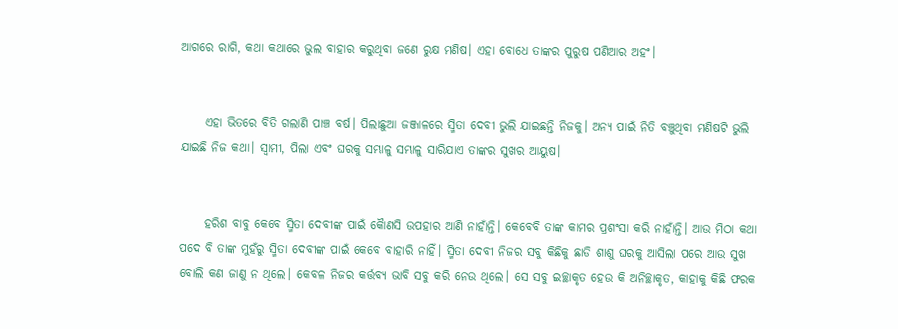ଆଗରେ ରାଗି, କଥା କଥାରେ ଭୁଲ ବାହାର କରୁଥିବା ଜଣେ ରୁକ୍ଷ ମଣିଷ। ଏହା ବୋଧେ ତାଙ୍କର ପୁରୁଷ ପଣିଆର ଅହଂ।


     ଏହା ଭିତରେ ବିତି ଗଲାଣି ପାଞ୍ଚ ବର୍ଷ। ପିଲାଛୁଆ ଜଞ୍ଜାଳରେ ସ୍ମିତା ଦେବୀ ଭୁଲି ଯାଇଛନ୍ତି ନିଜକୁ। ଅନ୍ୟ ପାଇଁ ନିତି ବଞ୍ଚୁଥିବା ମଣିଷଟି ଭୁଲି ଯାଇଛି ନିଜ କଥା। ସ୍ୱାମୀ, ପିଲା ଏବଂ ଘରକୁ ସମ୍ଭାଳୁ ସମ୍ଭାଳୁ ସାରିଯାଏ ତାଙ୍କର ସୁଖର ଆୟୁଷ।


     ହରିଶ ବାବୁ କେବେ ସ୍ମିତା ଦେବୀଙ୍କ ପାଇଁ କୋୖଣସି ଉପହାର ଆଣି ନାହାଁନ୍ତି। କେବେବି ତାଙ୍କ କାମର ପ୍ରଶଂସା କରି ନାହାଁନ୍ତି। ଆଉ ମିଠା କଥା ପଦେ ବି ତାଙ୍କ ମୁହଁରୁ ସ୍ମିତା ଦେବୀଙ୍କ ପାଇଁ କେବେ ବାହାରି ନାହିଁ। ସ୍ମିତା ଦେବୀ ନିଜର ସବୁ କିଛିକୁ ଛାଡି ଶାଶୁ ଘରକୁ ଆସିଲା ପରେ ଆଉ ସୁଖ ବୋଲି କଣ ଜାଣୁ ନ ଥିଲେ। କେବଳ ନିଜର କର୍ତ୍ତବ୍ୟ ଭାବି ସବୁ କରି ନେଉ ଥିଲେ। ସେ ସବୁ ଇଚ୍ଛାକୃତ ହେଉ କି ଅନିଚ୍ଛାକୃତ, କାହାକୁ କିଛି ଫରକ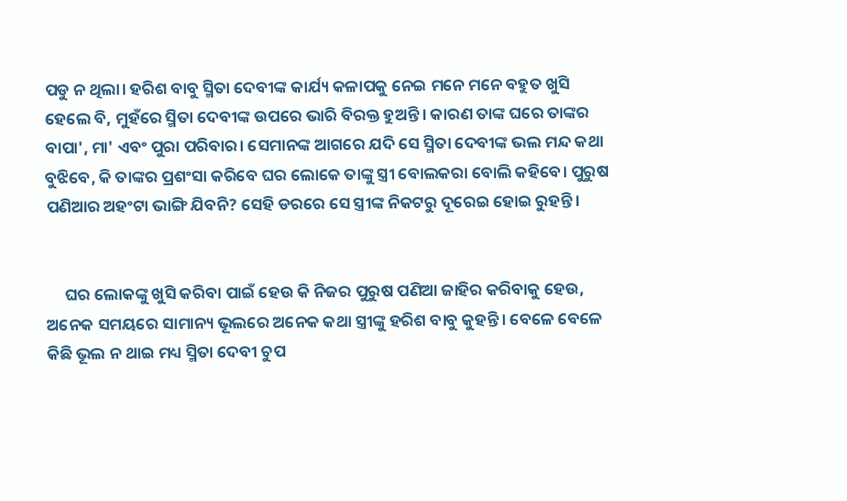ପଡୁ ନ ଥିଲା। ହରିଶ ବାବୁ ସ୍ମିତା ଦେବୀଙ୍କ କାର୍ଯ୍ୟ କଳାପକୁ ନେଇ ମନେ ମନେ ବହୁତ ଖୁସି ହେଲେ ବି, ମୁହଁରେ ସ୍ମିତା ଦେବୀଙ୍କ ଉପରେ ଭାରି ବିରକ୍ତ ହୁଅନ୍ତି। କାରଣ ତାଙ୍କ ଘରେ ତାଙ୍କର ବାପା', ମା' ଏବଂ ପୁରା ପରିବାର। ସେମାନଙ୍କ ଆଗରେ ଯଦି ସେ ସ୍ମିତା ଦେବୀଙ୍କ ଭଲ ମନ୍ଦ କଥା ବୁଝିବେ, କି ତାଙ୍କର ପ୍ରଶଂସା କରିବେ ଘର ଲୋକେ ତାଙ୍କୁ ସ୍ତ୍ରୀ ବୋଲକରା ବୋଲି କହିବେ। ପୁରୁଷ ପଣିଆର ଅହଂଟା ଭାଙ୍ଗି ଯିବନି? ସେହି ଡରରେ ସେ ସ୍ତ୍ରୀଙ୍କ ନିକଟରୁ ଦୂରେଇ ହୋଇ ରୁହନ୍ତି।


     ଘର ଲୋକଙ୍କୁ ଖୁସି କରିବା ପାଇଁ ହେଉ କି ନିଜର ପୁରୁଷ ପଣିଆ ଜାହିର କରିବାକୁ ହେଉ, ଅନେକ ସମୟରେ ସାମାନ୍ୟ ଭୂଲରେ ଅନେକ କଥା ସ୍ତ୍ରୀଙ୍କୁ ହରିଶ ବାବୁ କୁହନ୍ତି। ବେଳେ ବେଳେ କିଛି ଭୂଲ ନ ଥାଇ ମଧ୍ୟ ସ୍ମିତା ଦେବୀ ଚୁପ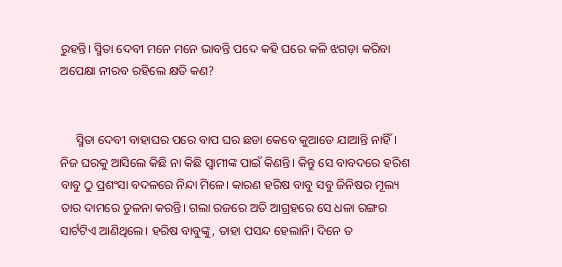ରୁହନ୍ତି। ସ୍ମିତା ଦେବୀ ମନେ ମନେ ଭାବନ୍ତି ପଦେ କହି ଘରେ କଳି ଝଗଡ଼ା କରିବା ଅପେକ୍ଷା ନୀରବ ରହିଲେ କ୍ଷତି କଣ?


     ସ୍ମିତା ଦେବୀ ବାହାଘର ପରେ ବାପ ଘର ଛଡା କେବେ କୁଆଡେ ଯାଆନ୍ତି ନାହିଁ। ନିଜ ଘରକୁ ଆସିଲେ କିଛି ନା କିଛି ସ୍ୱାମୀଙ୍କ ପାଇଁ କିଣନ୍ତି। କିନ୍ତୁ ସେ ବାବଦରେ ହରିଶ ବାବୁ ଠୁ ପ୍ରଶଂସା ବଦଳରେ ନିନ୍ଦା ମିଳେ। କାରଣ ହରିଷ ବାବୁ ସବୁ ଜିନିଷର ମୂଲ୍ୟ ତାର ଦାମରେ ତୁଳନା କରନ୍ତି। ଗଲା ରଜରେ ଅତି ଆଗ୍ରହରେ ସେ ଧଳା ରଙ୍ଗର ସାର୍ଟଟିଏ ଆଣିଥିଲେ। ହରିଷ ବାବୁଙ୍କୁ, ତାହା ପସନ୍ଦ ହେଲାନି। ଦିନେ ତ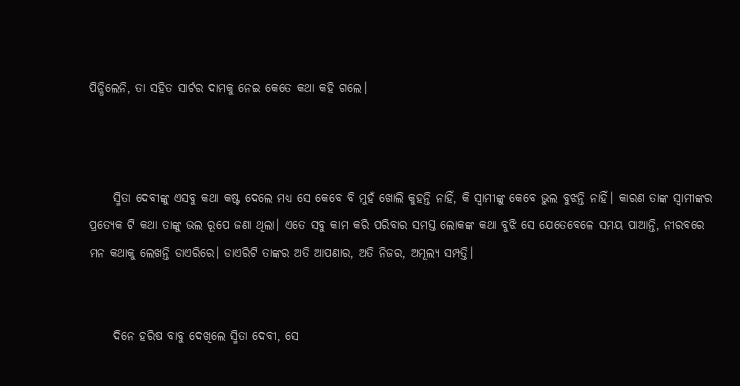ପିନ୍ଧିଲେନି, ତା ସହିତ ସାର୍ଟର ଦାମକୁ ନେଇ କେତେ କଥା କହି ଗଲେ।



     ସ୍ମିତା ଦେବୀଙ୍କୁ ଏସବୁ କଥା କଷ୍ଟ ଦେଲେ ମଧ୍ୟ ସେ କେବେ ବି ମୁହଁ ଖୋଲି କୁହନ୍ତି ନାହିଁ, କି ସ୍ଵାମୀଙ୍କୁ କେବେ ଭୁଲ ବୁଝନ୍ତି ନାହିଁ। କାରଣ ତାଙ୍କ ସ୍ୱାମୀଙ୍କର ପ୍ରତ୍ୟେକ ଟି କଥା ତାଙ୍କୁ ଭଲ ରୂପେ ଜଣା ଥିଲା। ଏତେ ସବୁ କାମ କରି ପରିବାର ସମସ୍ତ ଲୋକଙ୍କ କଥା ବୁଝି ସେ ଯେତେବେଳେ ସମୟ ପାଆନ୍ତି, ନୀରବରେ ମନ କଥାକୁ ଲେଖନ୍ତି ଡାଏରିରେ। ଡାଏରିଟି ତାଙ୍କର ଅତି ଆପଣାର, ଅତି ନିଜର, ଅମୂଲ୍ୟ ସମ୍ପତ୍ତି।


     ଦିନେ ହରିଷ ବାବୁ ଦେଖିଲେ ସ୍ମିତା ଦେବୀ, ସେ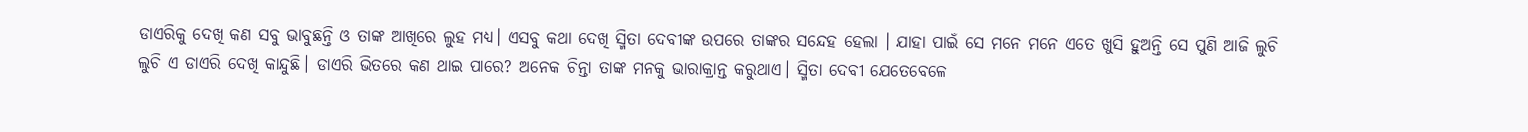ଡାଏରିକୁ ଦେଖି କଣ ସବୁ ଭାବୁଛନ୍ତି ଓ ତାଙ୍କ ଆଖିରେ ଲୁହ ମଧ୍ୟ। ଏସବୁ କଥା ଦେଖି ସ୍ମିତା ଦେବୀଙ୍କ ଉପରେ ତାଙ୍କର ସନ୍ଦେହ ହେଲା । ଯାହା ପାଇଁ ସେ ମନେ ମନେ ଏତେ ଖୁସି ହୁଅନ୍ତି ସେ ପୁଣି ଆଜି ଲୁଚି ଲୁଚି ଏ ଡାଏରି ଦେଖି କାନ୍ଦୁଛି। ଡାଏରି ଭିତରେ କଣ ଥାଇ ପାରେ? ଅନେକ ଚିନ୍ତା ତାଙ୍କ ମନକୁ ଭାରାକ୍ରାନ୍ତ କରୁଥାଏ। ସ୍ମିତା ଦେବୀ ଯେତେବେଳେ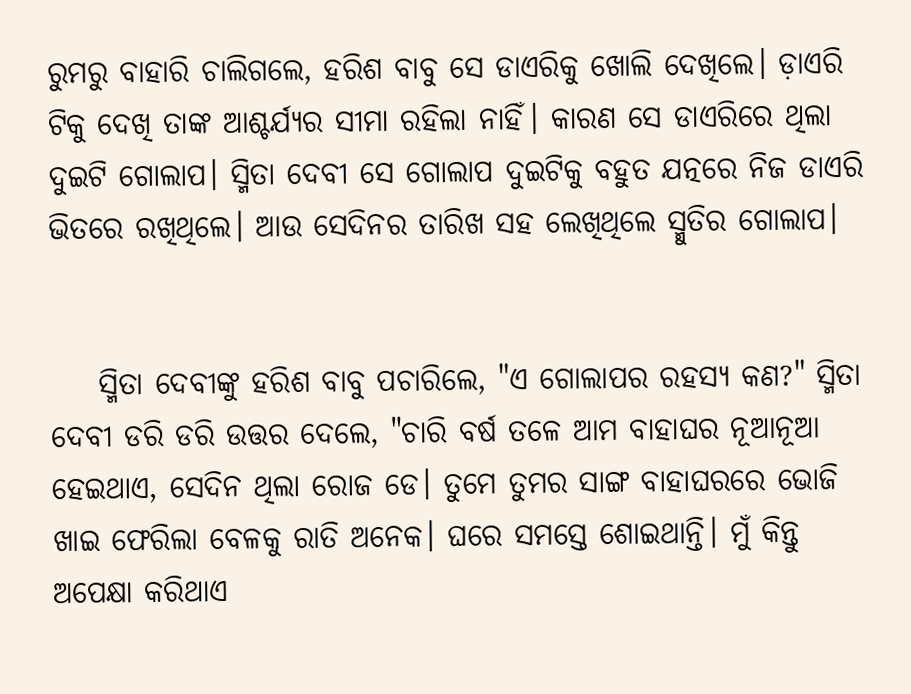ରୁମରୁ ବାହାରି ଚାଲିଗଲେ, ହରିଶ ବାବୁ ସେ ଡାଏରିକୁ ଖୋଲି ଦେଖିଲେ। ଡ଼ାଏରି ଟିକୁ ଦେଖି ତାଙ୍କ ଆଶ୍ଚର୍ଯ୍ୟର ସୀମା ରହିଲା ନାହିଁ। କାରଣ ସେ ଡାଏରିରେ ଥିଲା ଦୁଇଟି ଗୋଲାପ। ସ୍ମିତା ଦେବୀ ସେ ଗୋଲାପ ଦୁଇଟିକୁ ବହୁତ ଯତ୍ନରେ ନିଜ ଡାଏରି ଭିତରେ ରଖିଥିଲେ। ଆଉ ସେଦିନର ତାରିଖ ସହ ଲେଖିଥିଲେ ସ୍ମୁତିର ଗୋଲାପ।


    ସ୍ମିତା ଦେବୀଙ୍କୁ ହରିଶ ବାବୁ ପଚାରିଲେ, "ଏ ଗୋଲାପର ରହସ୍ୟ କଣ?" ସ୍ମିତା ଦେବୀ ଡରି ଡରି ଉତ୍ତର ଦେଲେ, "ଚାରି ବର୍ଷ ତଳେ ଆମ ବାହାଘର ନୂଆନୂଆ ହେଇଥାଏ, ସେଦିନ ଥିଲା ରୋଜ ଡେ। ତୁମେ ତୁମର ସାଙ୍ଗ ବାହାଘରରେ ଭୋଜି ଖାଇ ଫେରିଲା ବେଳକୁ ରାତି ଅନେକ। ଘରେ ସମସ୍ତେ ଶୋଇଥାନ୍ତି। ମୁଁ କିନ୍ତୁ ଅପେକ୍ଷା କରିଥାଏ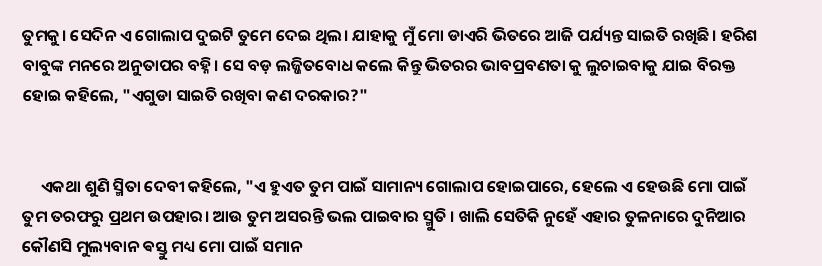ତୁମକୁ। ସେଦିନ ଏ ଗୋଲାପ ଦୁଇଟି ତୁମେ ଦେଇ ଥିଲ। ଯାହାକୁ ମୁଁ ମୋ ଡାଏରି ଭିତରେ ଆଜି ପର୍ଯ୍ୟନ୍ତ ସାଇତି ରଖିଛି। ହରିଶ ବାବୁଙ୍କ ମନରେ ଅନୁତାପର ବହ୍ନି। ସେ ବଡ଼ ଲଜ୍ଜିତବୋଧ କଲେ କିନ୍ତୁ ଭିତରର ଭାବପ୍ରବଣତା କୁ ଲୁଚାଇବାକୁ ଯାଇ ବିରକ୍ତ ହୋଇ କହିଲେ, "ଏଗୁଡା ସାଇତି ରଖିବା କଣ ଦରକାର?"


     ଏକଥା ଶୁଣି ସ୍ମିତା ଦେବୀ କହିଲେ, "ଏ ହୁଏତ ତୁମ ପାଇଁ ସାମାନ୍ୟ ଗୋଲାପ ହୋଇପାରେ, ହେଲେ ଏ ହେଉଛି ମୋ ପାଇଁ ତୁମ ତରଫରୁ ପ୍ରଥମ ଉପହାର। ଆଉ ତୁମ ଅସରନ୍ତି ଭଲ ପାଇବାର ସ୍ମୁତି । ଖାଲି ସେତିକି ନୁହେଁ ଏହାର ତୁଳନାରେ ଦୁନିଆର କୌଣସି ମୁଲ୍ୟବାନ ଵସ୍ତୁ ମଧ୍ୟ ମୋ ପାଇଁ ସମାନ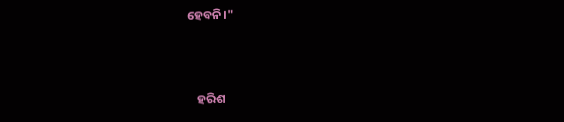ହେବନି।"



    ହରିଶ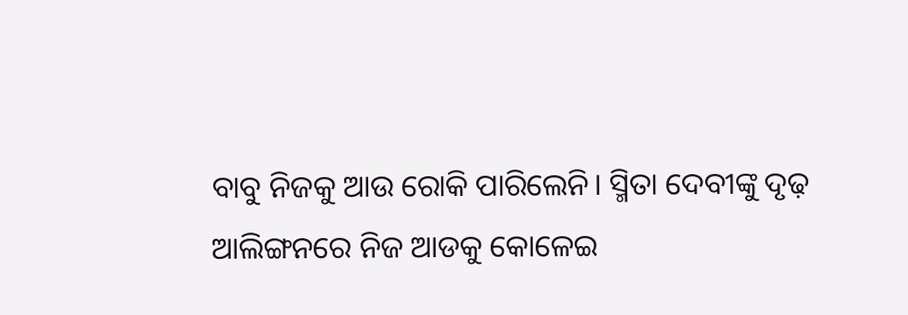ବାବୁ ନିଜକୁ ଆଉ ରୋକି ପାରିଲେନି। ସ୍ମିତା ଦେବୀଙ୍କୁ ଦୃଢ଼ ଆଲିଙ୍ଗନରେ ନିଜ ଆଡକୁ କୋଳେଇ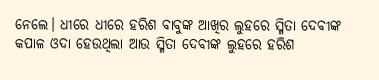ନେଲେ। ଧୀରେ ଧୀରେ ହରିଶ ବାବୁଙ୍କ ଆଖିର ଲୁହରେ ସ୍ମିତା ଦେବୀଙ୍କ କପାଳ ଓଦା ହେଉଥିଲା ଆଉ ସ୍ମିତା ଦେବୀଙ୍କ ଲୁହରେ ହରିଶ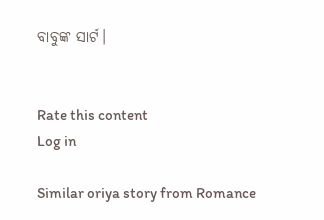ବାବୁଙ୍କ ସାର୍ଟ।


Rate this content
Log in

Similar oriya story from Romance